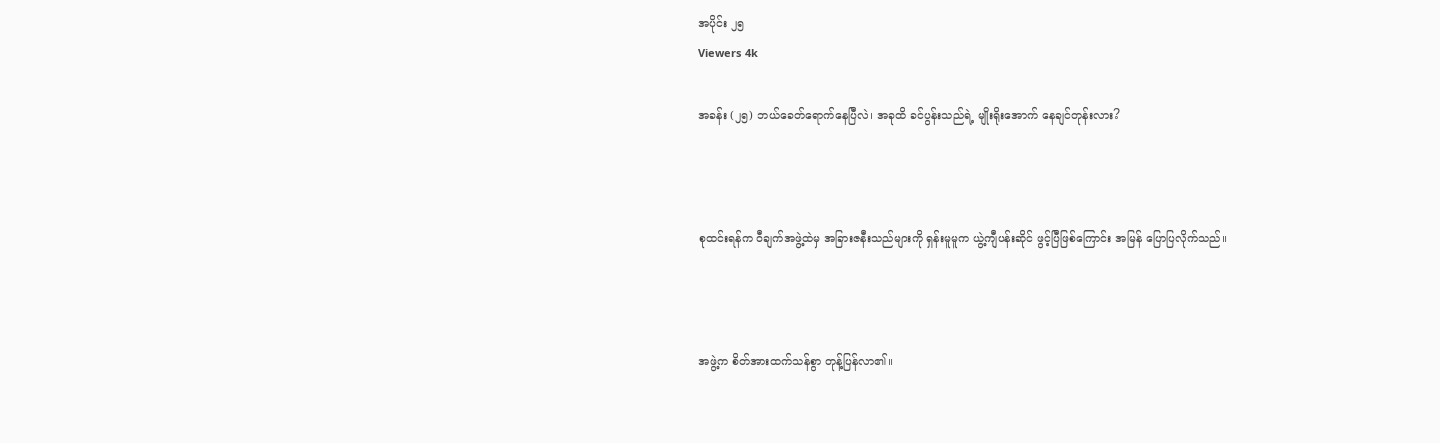အပိုင်း ၂၅
Viewers 4k

အခန်း (၂၅) ဘယ်ခေတ်ရောက်နေပြီလဲ၊ အခုထိ ခင်ပွန်းသည်ရဲ့ မျိုးရိုးအောက် နေချင်တုန်းလား?



စုထင်းရန်က ဝီချက်အဖွဲ့ထဲမှ အခြားဇနီးသည်များကို ရှန်းမူမူက ယွဲ့ကျီပန်းဆိုင် ဖွင့်ပြီဖြစ်ကြောင်း အမြန် ပြောပြလိုက်သည်။



အဖွဲ့က စိတ်အားထက်သန်စွာ တုန့်ပြန်လာ၏။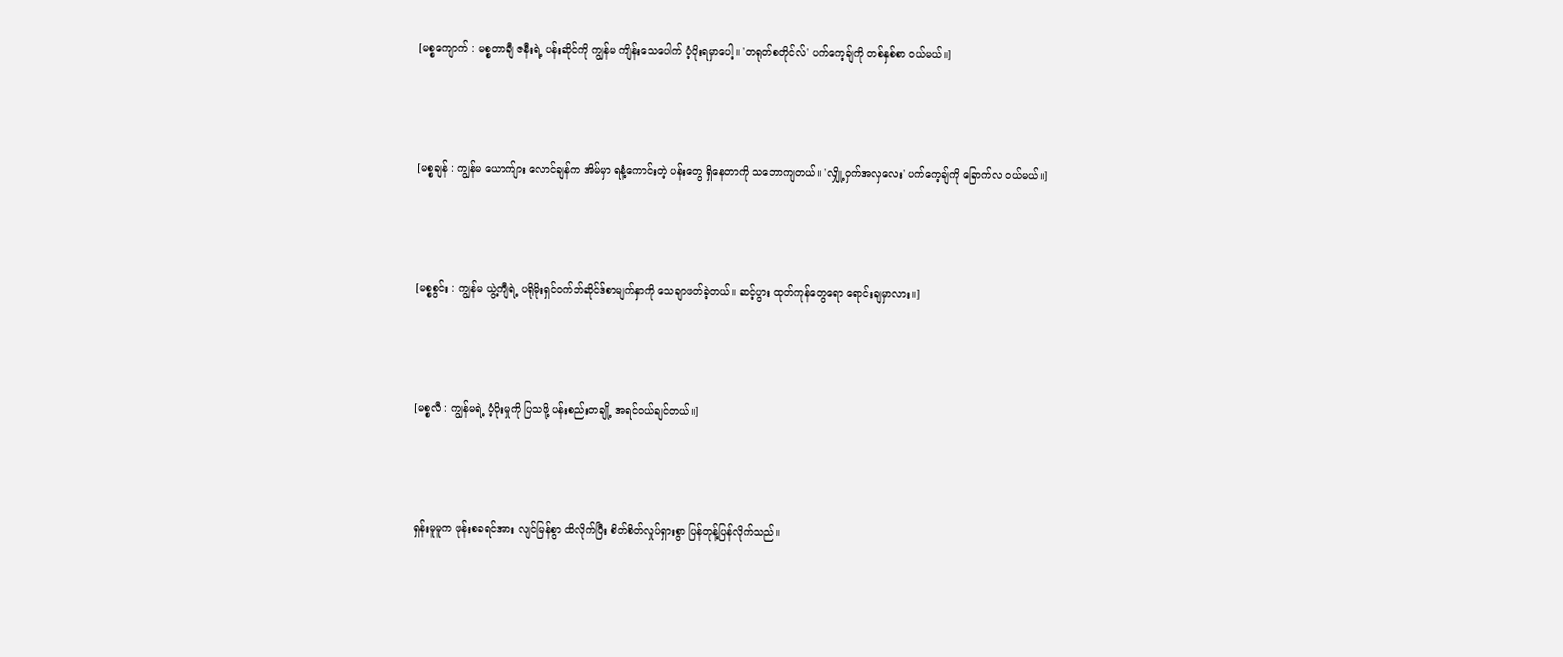[မစ္စကျောက် : မစ္စတာချီ ဇနီးရဲ့ ပန်းဆိုင်ကို ကျွန်မ ကျိန်းသေပေါက် ပံ့ပိုးရမှာပေါ့။ 'တရုတ်စတိုင်လ်' ပက်ကေ့ချ်ကို တစ်နှစ်စာ ဝယ်မယ်။]



[မစ္စချန် : ကျွန်မ ယောက်ျား လောင်ချန်က အိမ်မှာ ရနံ့ကောင်းတဲ့ ပန်းတွေ ရှိနေတာကို သဘောကျတယ်။ 'လျှို့ဝှက်အလှလေး' ပက်ကေ့ချ်ကို ခြောက်လ ဝယ်မယ်။]



[မစ္စစွင်း : ကျွန်မ ယွဲ့ကျီရဲ့ ပရိုမိုးရှင်ဝက်ဘ်ဆိုင်ဒ်စာမျက်နှာကို သေချာဖတ်ခဲ့တယ်။ ဆင့်ပွား ထုတ်ကုန်တွေရော ရောင်းချမှာလား။]



[မစ္စလီ : ကျွန်မရဲ့ ပံ့ပိုးမှုကို ပြသဖို့ ပန်းစည်းတချို့ အရင်ဝယ်ချင်တယ်။]



ရှန်းမူမူက ဖုန်းစခရင်အား လျင်မြန်စွာ ထိလိုက်ပြီး စိတ်စိတ်လှုပ်ရှားစွာ ပြန်တုန့်ပြန်လိုက်သည်။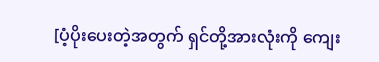[ပံ့ပိုးပေးတဲ့အတွက် ရှင်တို့အားလုံးကို ကျေး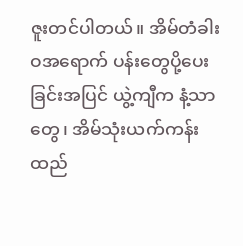ဇူးတင်ပါတယ်။ အိမ်တံခါးဝအရောက် ပန်းတွေပို့ပေးခြင်းအပြင် ယွဲ့ကျီက နံ့သာတွေ၊ အိမ်သုံးယက်ကန်းထည်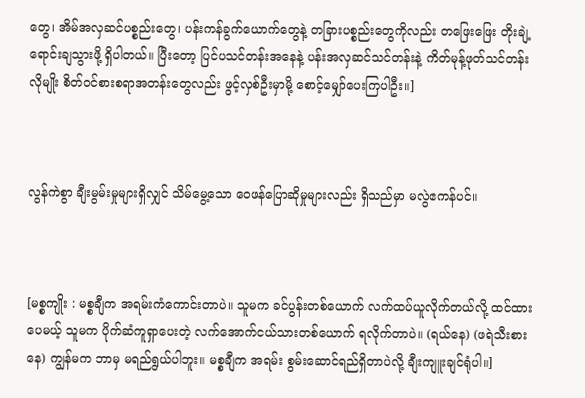တွေ၊ အိမ်အလှဆင်ပစ္စည်းတွေ၊ ပန်းကန်ခွက်ယောက်တွေနဲ့ တခြားပစ္စည်းတွေကိုလည်း တဖြေးဖြေး တိုးချဲ့ ရောင်းချသွားဖို့ ရှိပါတယ်။ ပြီးတော့ ပြင်ပသင်တန်းအနေနဲ့ ပန်းအလှဆင်သင်တန်းနဲ့ ကိတ်မုန့်ဖုတ်သင်တန်းလိုမျိုး စိတ်ဝင်စားစရာအတန်းတွေလည်း ဖွင့်လှစ်ဦးမှာမို့ စောင့်မျှော်ပေးကြပါဦး။]



လွန်ကဲစွာ ချီးမွမ်းမှုများရှိလျှင် သိမ်မွေ့သော ဝေဖန်ပြောဆိုမှုများလည်း ရှိသည်မှာ မလွဲဧကန်ပင်။



[မစ္စကျိုး : မစ္စချီက အရမ်းကံကောင်းတာပဲ။ သူမက ခင်ပွန်းတစ်ယောက် လက်ထပ်ယူလိုက်တယ်လို့ ထင်ထားပေမယ့် သူမက ပိုက်ဆံကူရှာပေးတဲ့ လက်အောက်ငယ်သားတစ်ယောက် ရလိုက်တာပဲ။ (ရယ်နေ) (ဖရဲသီးစားနေ) ကျွန်မက ဘာမှ မရည်ရွယ်ပါဘူး။ မစ္စချီက အရမ်း စွမ်းဆောင်ရည်ရှိတာပဲလို့ ချီးကျူးချင်ရုံပါ။]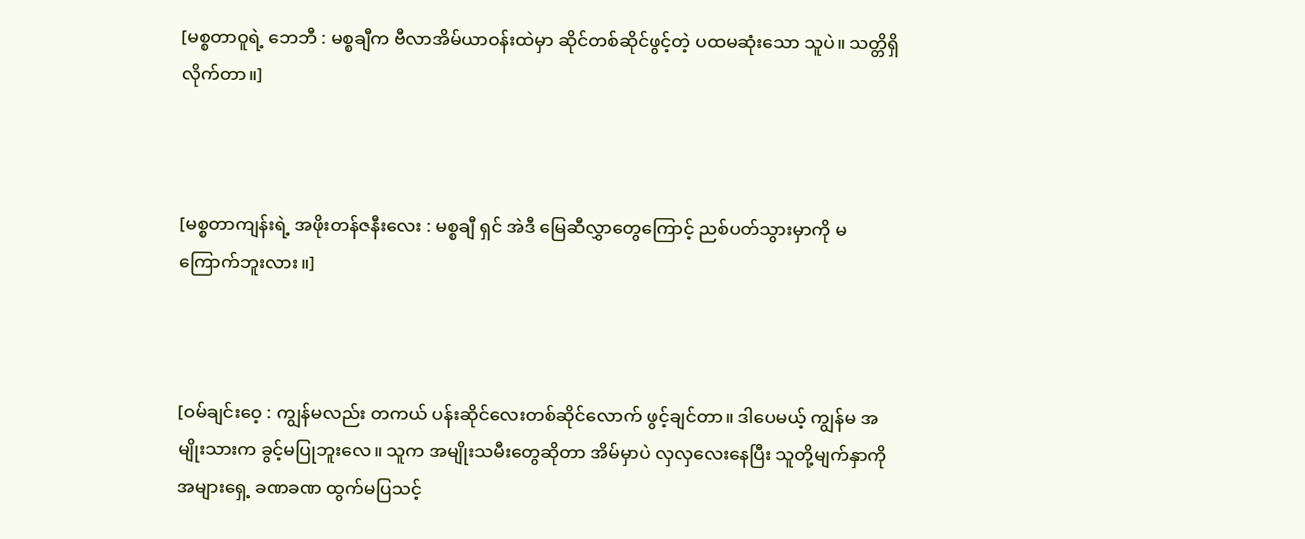[မစ္စတာဝူရဲ့ ဘေဘီ : မစ္စချီက ဗီလာအိမ်ယာဝန်းထဲမှာ ဆိုင်တစ်ဆိုင်ဖွင့်တဲ့ ပထမဆုံးသော သူပဲ။ သတ္တိရှိလိုက်တာ။]



[မစ္စတာကျန်းရဲ့ အဖိုးတန်ဇနီးလေး : မစ္စချီ ရှင် အဲဒီ မြေဆီလွှာတွေကြောင့် ညစ်ပတ်သွားမှာကို မကြောက်ဘူးလား။]



[ဝမ်ချင်းဝေ့ : ကျွန်မလည်း တကယ် ပန်းဆိုင်လေးတစ်ဆိုင်လောက် ဖွင့်ချင်တာ။ ဒါပေမယ့် ကျွန်မ အမျိုးသားက ခွင့်မပြုဘူးလေ။ သူက အမျိုးသမီးတွေဆိုတာ အိမ်မှာပဲ လှလှလေးနေပြီး သူတို့မျက်နှာကို အများရှေ့ ခဏခဏ ထွက်မပြသင့်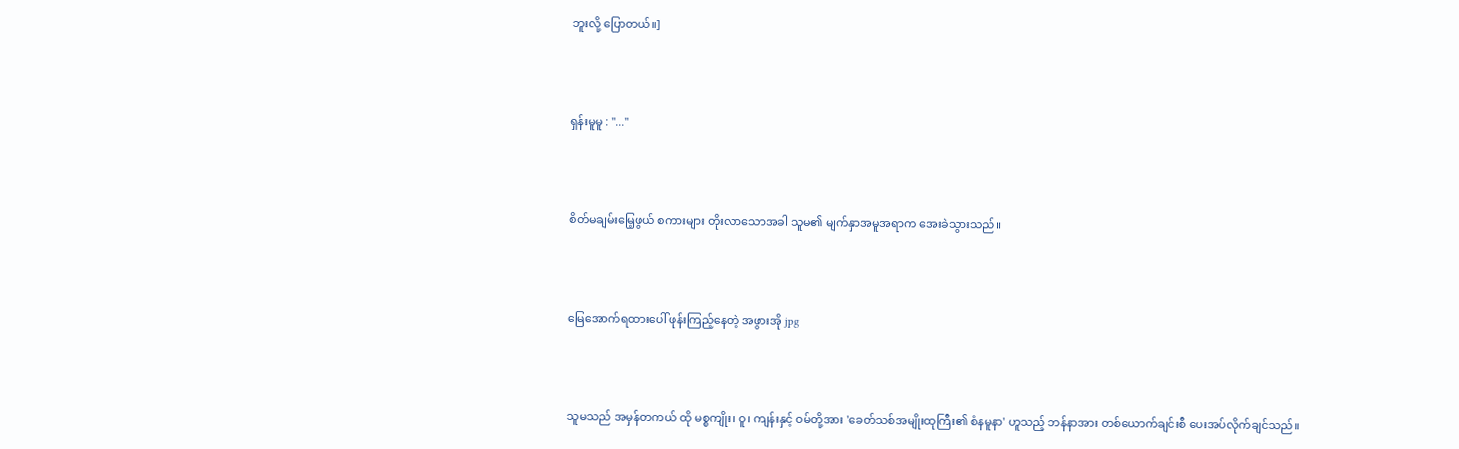ဘူးလို့ ပြောတယ်။]



ရှန်းမူမူ : "..."



စိတ်မချမ်းမြေ့ဖွယ် စကားများ တိုးလာသောအခါ သူမ၏ မျက်နှာအမူအရာက အေးခဲသွားသည်။



မြေအောက်ရထားပေါ် ဖုန်းကြည့်နေတဲ့ အဖွားအို jpg



သူမသည် အမှန်တကယ် ထို မစ္စကျိုး၊ ဝူ၊ ကျန်းနှင့် ဝမ်တို့အား 'ခေတ်သစ်အမျိုးထုကြီး၏ စံနမူနာ' ဟူသည့် ဘန်နာအား တစ်ယောက်ချင်းစီ ပေးအပ်လိုက်ချင်သည်။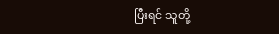ပြီးရင် သူတို့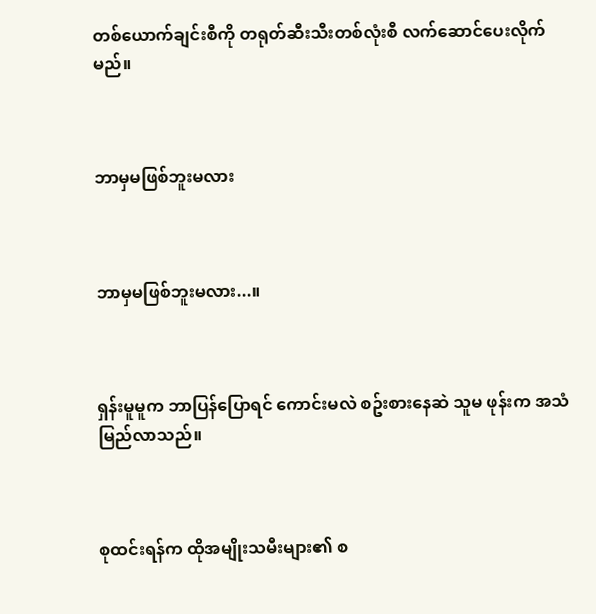တစ်ယောက်ချင်းစီကို တရုတ်ဆီးသီးတစ်လုံးစီ လက်ဆောင်ပေးလိုက်မည်။



ဘာမှမဖြစ်ဘူးမလား



ဘာမှမဖြစ်ဘူးမလား...။



ရှန်းမူမူက ဘာပြန်ပြောရင် ကောင်းမလဲ စဥ်းစားနေဆဲ သူမ ဖုန်းက အသံမြည်လာသည်။



စုထင်းရန်က ထိုအမျိုးသမီးများ၏ စ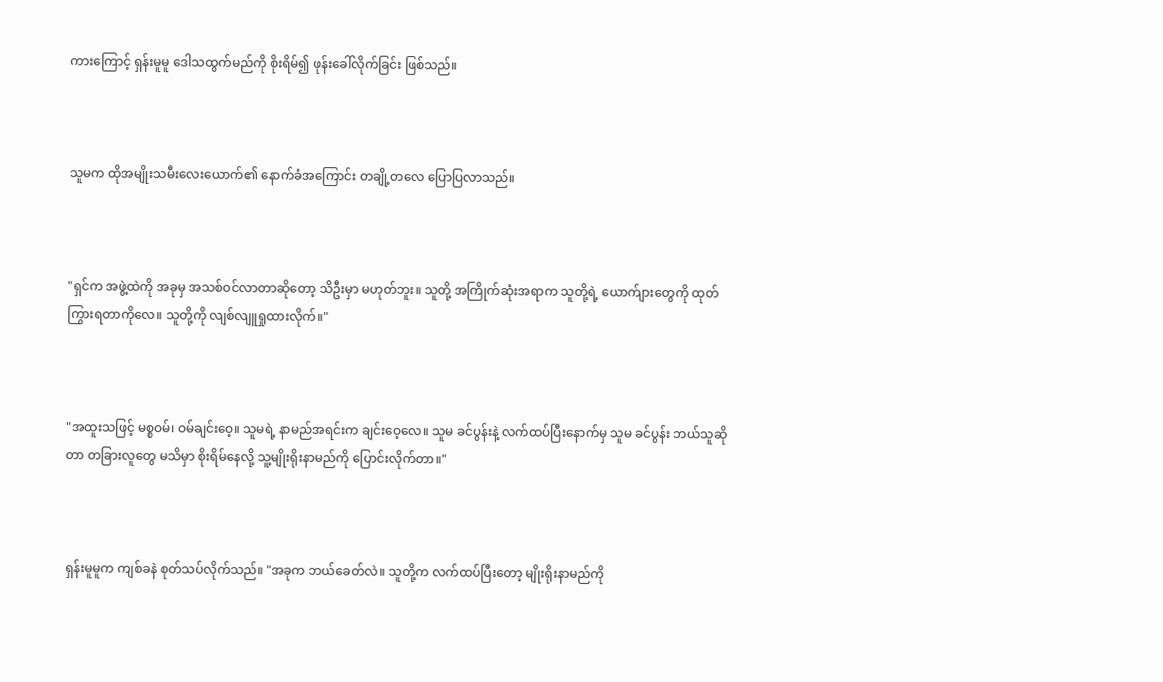ကားကြောင့် ရှန်းမူမူ ဒေါသထွက်မည်ကို စိုးရိမ်၍ ဖုန်းခေါ်လိုက်ခြင်း ဖြစ်သည်။



သူမက ထိုအမျိုးသမီးလေးယောက်၏ နောက်ခံအကြောင်း တချို့တလေ ပြောပြလာသည်။



"ရှင်က အဖွဲ့ထဲကို အခုမှ အသစ်ဝင်လာတာဆိုတော့ သိဦးမှာ မဟုတ်ဘူး။ သူတို့ အကြိုက်ဆုံးအရာက သူတို့ရဲ့ ယောက်ျားတွေကို ထုတ်ကြွားရတာကိုလေ။ သူတို့ကို လျစ်လျူရှုထားလိုက်။"



"အထူးသဖြင့် မစ္စဝမ်၊ ဝမ်ချင်းဝေ့။ သူမရဲ့ နာမည်အရင်းက ချင်းဝေ့လေ။ သူမ ခင်ပွန်းနဲ့ လက်ထပ်ပြီးနောက်မှ သူမ ခင်ပွန်း ဘယ်သူဆိုတာ တခြားလူတွေ မသိမှာ စိုးရိမ်နေလို့ သူ့မျိုးရိုးနာမည်ကို ပြောင်းလိုက်တာ။"



ရှန်းမူမူက ကျစ်ခနဲ စုတ်သပ်လိုက်သည်။ "အခုက ဘယ်ခေတ်လဲ။ သူတို့က လက်ထပ်ပြီးတော့ မျိုးရိုးနာမည်ကို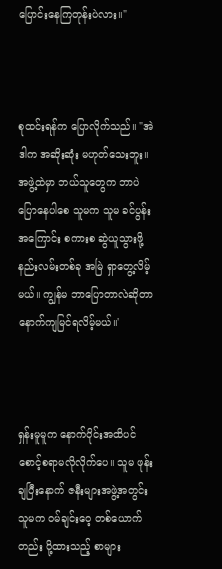ပြောင်းနေကြတုန်းပဲလား။"



စုထင်းရန်က ပြောလိုက်သည်။ "အဲဒါက အဆိုးဆုံး မဟုတ်သေးဘူး။ အဖွဲ့ထဲမှာ ဘယ်သူတွေက ဘာပဲပြောနေပါစေ သူမက သူမ ခင်ပွန်းအကြောင်း စကားစ ဆွဲယူသွားဖို့ နည်းလမ်းတစ်ခု အမြဲ ရှာတွေ့လိမ့်မယ်။ ကျွန်မ ဘာပြောတာလဲဆိုတာ နောက်ကျမြင်ရလိမ့်မယ်။'



ရှန်းမူမူက နောက်ပိုင်းအထိပင် စောင့်စရာမလိုလိုက်ပေ။ သူမ ဖုန်းချပြီးနောက် ဇနီးများအဖွဲ့အတွင်း သူမက ဝမ်ချင်းဝေ့ တစ်ယောက်တည်း ပို့ထားသည့် စာများ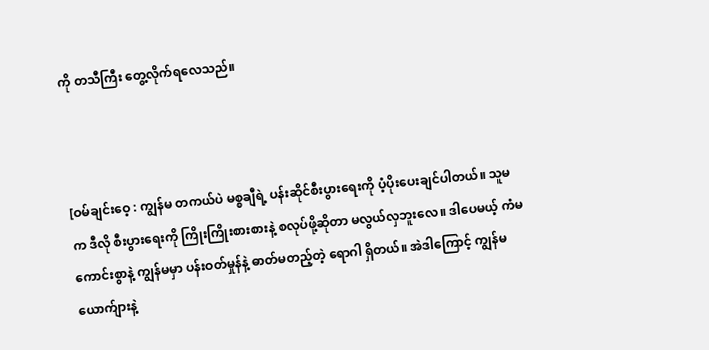ကို တသီကြီး တွေ့လိုက်ရလေသည်။



[ဝမ်ချင်းဝေ့ : ကျွန်မ တကယ်ပဲ မစ္စချီရဲ့ ပန်းဆိုင်စီးပွားရေးကို ပံ့ပိုးပေးချင်ပါတယ်။ သူမက ဒီလို စီးပွားရေးကို ကြိုးကြိုးစားစားနဲ့ စလုပ်ဖို့ဆိုတာ မလွယ်လှဘူးလေ။ ဒါပေမယ့် ကံမကောင်းစွာနဲ့ ကျွန်မမှာ ပန်းဝတ်မှုန်နဲ့ ဓာတ်မတည့်တဲ့ ရောဂါ ရှိတယ်။ အဲဒါကြောင့် ကျွန်မယောက်ျားနဲ့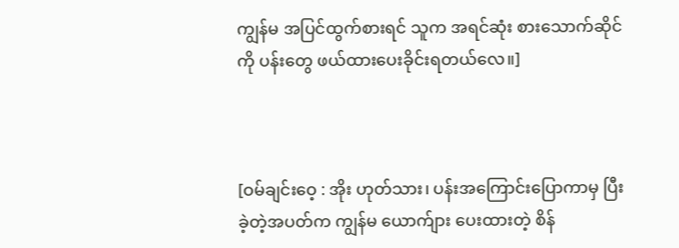ကျွန်မ အပြင်ထွက်စားရင် သူက အရင်ဆုံး စားသောက်ဆိုင်ကို ပန်းတွေ ဖယ်ထားပေးခိုင်းရတယ်လေ။]



[ဝမ်ချင်းဝေ့ : အိုး ဟုတ်သား၊ ပန်းအကြောင်းပြောကာမှ ပြီးခဲ့တဲ့အပတ်က ကျွန်မ ယောက်ျား ပေးထားတဲ့ စိန်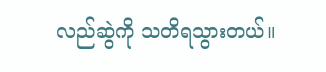လည်ဆွဲကို သတိရသွားတယ်။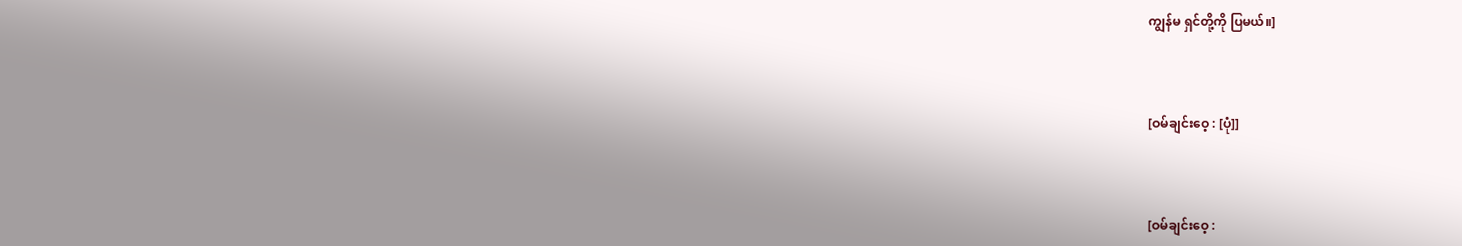ကျွန်မ ရှင်တို့ကို ပြမယ်။]



[ဝမ်ချင်းဝေ့ : [ပုံ]]



[ဝမ်ချင်းဝေ့ :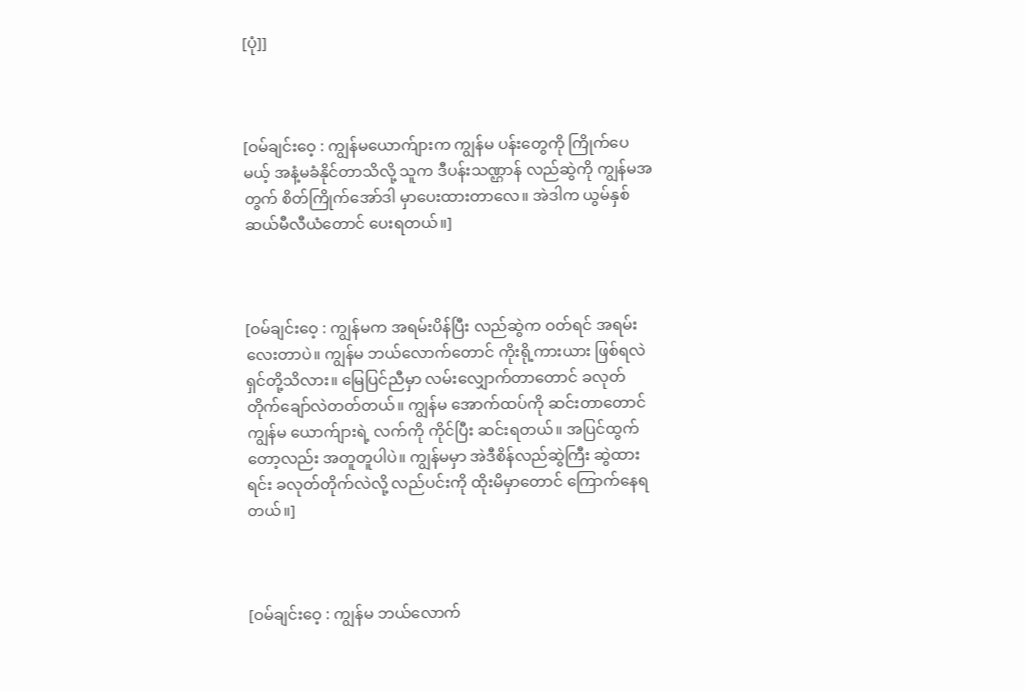[ပုံ]]



[ဝမ်ချင်းဝေ့ : ကျွန်မယောက်ျားက ကျွန်မ ပန်းတွေကို ကြိုက်ပေမယ့် အနံ့မခံနိုင်တာသိလို့ သူက ဒီပန်းသဏ္ဌာန် လည်ဆွဲကို ကျွန်မအတွက် စိတ်ကြိုက်အော်ဒါ မှာပေးထားတာလေ။ အဲဒါက ယွမ်နှစ်ဆယ်မီလီယံတောင် ပေးရတယ်။]



[ဝမ်ချင်းဝေ့ : ကျွန်မက အရမ်းပိန်ပြီး လည်ဆွဲက ဝတ်ရင် အရမ်းလေးတာပဲ။ ကျွန်မ ဘယ်လောက်တောင် ကိုးရို့ကားယား ဖြစ်ရလဲ ရှင်တို့သိလား။ မြေပြင်ညီမှာ လမ်းလျှောက်တာတောင် ခလုတ်တိုက်ချော်လဲတတ်တယ်။ ကျွန်မ အောက်ထပ်ကို ဆင်းတာတောင် ကျွန်မ ယောက်ျားရဲ့ လက်ကို ကိုင်ပြီး ဆင်းရတယ်။ အပြင်ထွက်တော့လည်း အတူတူပါပဲ။ ကျွန်မမှာ အဲဒီစိန်လည်ဆွဲကြီး ဆွဲထားရင်း ခလုတ်တိုက်လဲလို့ လည်ပင်းကို ထိုးမိမှာတောင် ကြောက်နေရတယ်။]



[ဝမ်ချင်းဝေ့ : ကျွန်မ ဘယ်လောက်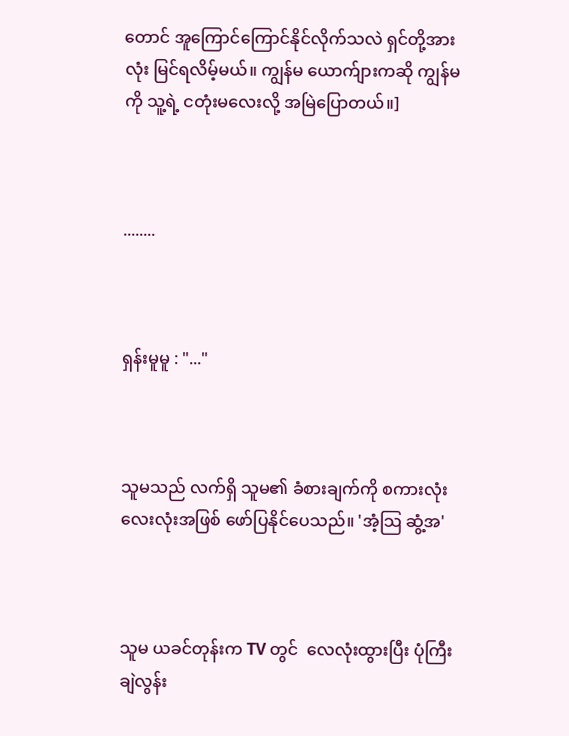တောင် အူကြောင်ကြောင်နိုင်လိုက်သလဲ ရှင်တို့အားလုံး မြင်ရလိမ့်မယ်။ ကျွန်မ ယောက်ျားကဆို ကျွန်မကို သူ့ရဲ့ ငတုံးမလေးလို့ အမြဲပြောတယ်။]



........



ရှန်းမူမူ : "..."



သူမသည် လက်ရှိ သူမ၏ ခံစားချက်ကို စကားလုံး လေးလုံးအဖြစ် ဖော်ပြနိုင်ပေသည်။ 'အံ့သြ ဆွံ့အ'



သူမ ယခင်တုန်းက TV တွင်  လေလုံးထွားပြီး ပုံကြီးချဲလွန်း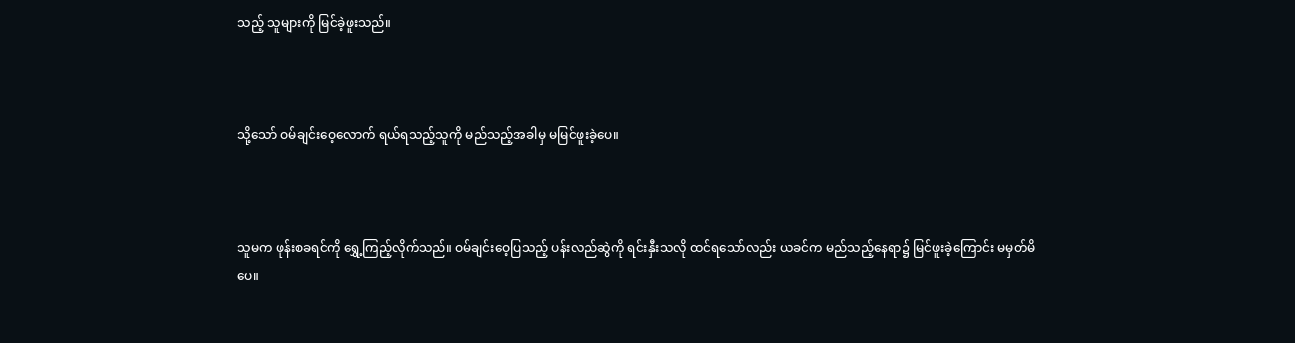သည့် သူများကို မြင်ခဲ့ဖူးသည်။



သို့သော် ဝမ်ချင်းဝေ့လောက် ရယ်ရသည့်သူကို မည်သည့်အခါမှ မမြင်ဖူးခဲ့ပေ။



သူမက ဖုန်းစခရင်ကို ရွှေ့ကြည့်လိုက်သည်။ ဝမ်ချင်းဝေ့ပြသည့် ပန်းလည်ဆွဲကို ရင်းနှီးသလို ထင်ရသော်လည်း ယခင်က မည်သည့်နေရာ၌ မြင်ဖူးခဲ့ကြောင်း မမှတ်မိပေ။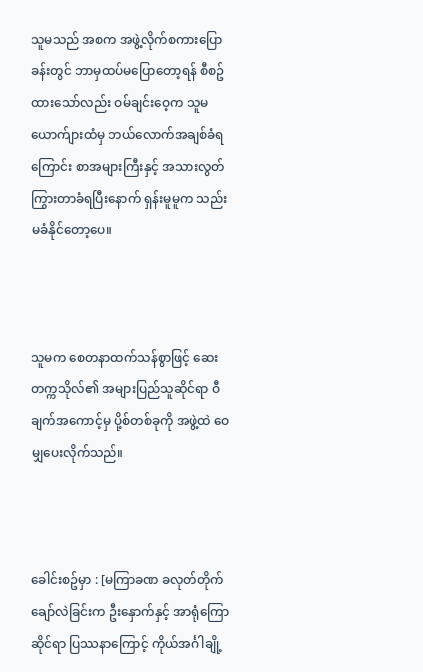သူမသည် အစက အဖွဲ့လိုက်စကားပြောခန်းတွင် ဘာမှထပ်မပြောတော့ရန် စီစဥ်ထားသော်လည်း ဝမ်ချင်းဝေ့က သူမ ယောက်ျားထံမှ ဘယ်လောက်အချစ်ခံရကြောင်း စာအများကြီးနှင့် အသားလွတ် ကြွားတာခံရပြီးနောက် ရှန်းမူမူက သည်းမခံနိုင်တော့ပေ။



သူမက စေတနာထက်သန်စွာဖြင့် ဆေးတက္ကသိုလ်၏ အများပြည်သူဆိုင်ရာ ဝီချက်အကောင့်မှ ပို့စ်တစ်ခုကို အဖွဲ့ထဲ ဝေမျှပေးလိုက်သည်။



ခေါင်းစဥ်မှာ : [မကြာခဏ ခလုတ်တိုက်ချော်လဲခြင်းက ဦးနှောက်နှင့် အာရုံကြောဆိုင်ရာ ပြဿနာကြောင့် ကိုယ်အင်္ဂါချို့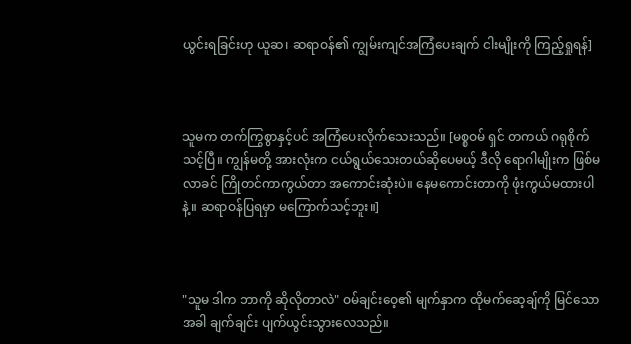ယွင်းရခြင်းဟု ယူဆ၊ ဆရာဝန်၏ ကျွမ်းကျင်အကြံပေးချက် ငါးမျိုးကို ကြည့်ရှုရန်]



သူမက တက်ကြွစွာနှင့်ပင် အကြံပေးလိုက်သေးသည်။ [မစ္စဝမ် ရှင် တကယ် ဂရုစိုက်သင့်ပြီ။ ကျွန်မတို့ အားလုံးက ငယ်ရွယ်သေးတယ်ဆိုပေမယ့် ဒီလို ရောဂါမျိုးက ဖြစ်မလာခင် ကြိုတင်ကာကွယ်တာ အကောင်းဆုံးပဲ။ နေမကောင်းတာကို ဖုံးကွယ်မထားပါနဲ့။ ဆရာဝန်ပြရမှာ မကြောက်သင့်ဘူး။]



"သူမ ဒါက ဘာကို ဆိုလိုတာလဲ" ဝမ်ချင်းဝေ့၏ မျက်နှာက ထိုမက်ဆေ့ချ်ကို မြင်သောအခါ ချက်ချင်း ပျက်ယွင်းသွားလေသည်။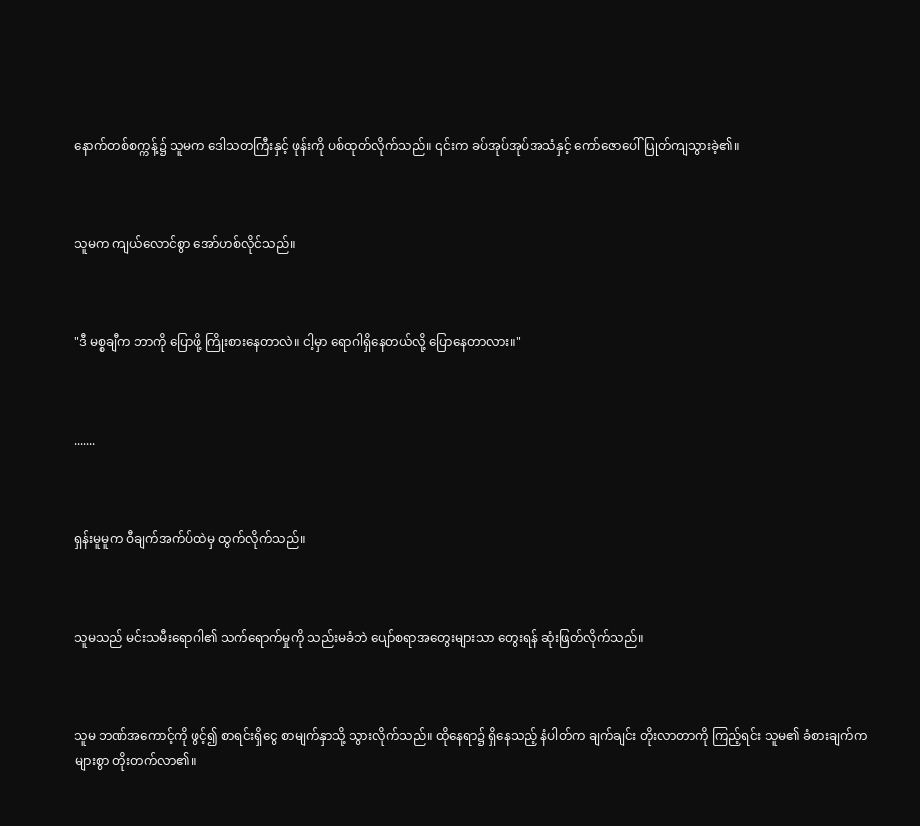နောက်တစ်စက္ကန့်၌ သူမက ဒေါသတကြီးနှင့် ဖုန်းကို ပစ်ထုတ်လိုက်သည်။ ၎င်းက ခပ်အုပ်အုပ်အသံနှင့် ကော်ဇောပေါ် ပြုတ်ကျသွားခဲ့၏။



သူမက ကျယ်လောင်စွာ အော်ဟစ်လိုင်သည်။



"ဒီ မစ္စချီက ဘာကို ပြောဖို့ ကြိုးစားနေတာလဲ။ ငါ့မှာ ရောဂါရှိနေတယ်လို့ ပြောနေတာလား။"



.......



ရှန်းမူမူက ဝီချက်အက်ပ်ထဲမှ ထွက်လိုက်သည်။



သူမသည် မင်းသမီးရောဂါ၏ သက်ရောက်မှုကို သည်းမခံဘဲ ပျော်စရာအတွေးများသာ တွေးရန် ဆုံးဖြတ်လိုက်သည်။



သူမ ဘဏ်အကောင့်ကို ဖွင့်၍ စာရင်းရှိငွေ စာမျက်နှာသို့ သွားလိုက်သည်။ ထိုနေရာ၌ ရှိနေသည့် နံပါတ်က ချက်ချင်း တိုးလာတာကို ကြည့်ရင်း သူမ၏ ခံစားချက်က များစွာ တိုးတက်လာ၏။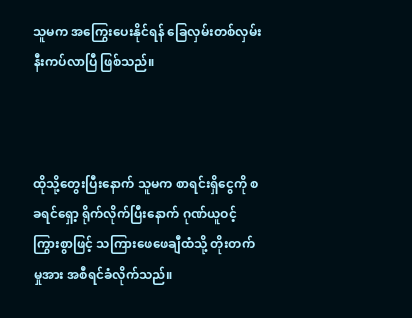သူမက အကြွေးပေးနိုင်ရန် ခြေလှမ်းတစ်လှမ်း နီးကပ်လာပြီ ဖြစ်သည်။



ထိုသို့တွေးပြီးနောက် သူမက စာရင်းရှိငွေကို စခရင်ရှော့ ရိုက်လိုက်ပြီးနောက် ဂုဏ်ယူဝင့်ကြွားစွာဖြင့် သကြားဖေဖေချီထံသို့ တိုးတက်မှုအား အစီရင်ခံလိုက်သည်။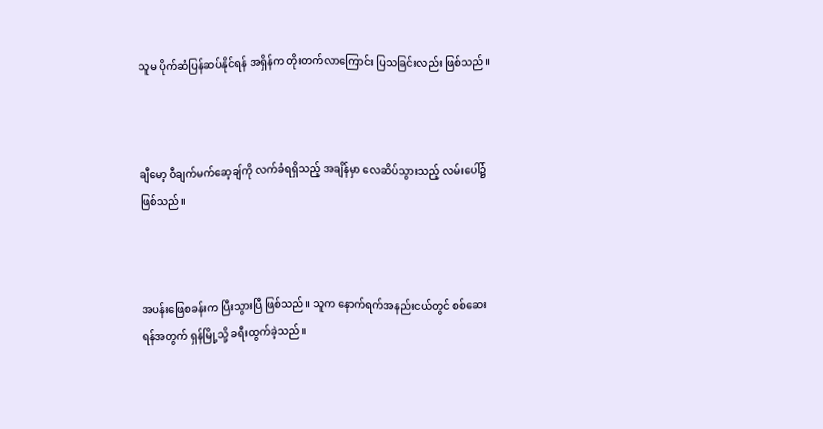သူမ ပိုက်ဆံပြန်ဆပ်နိုင်ရန် အရှိန်က တိုးတက်လာကြောင်း ပြသခြင်းလည်း ဖြစ်သည်။



ချီမော့ ဝီချက်မက်ဆေ့ချ်ကို လက်ခံရရှိသည့် အချိန်မှာ လေဆိပ်သွားသည့် လမ်းပေါ်၌ ဖြစ်သည်။



အပန်းဖြေစခန်းက ပြီးသွားပြီ ဖြစ်သည်။ သူက နောက်ရက်အနည်းငယ်တွင် စစ်ဆေးရန်အတွက် ရှန်မြို့သို့ ခရီးထွက်ခဲ့သည်။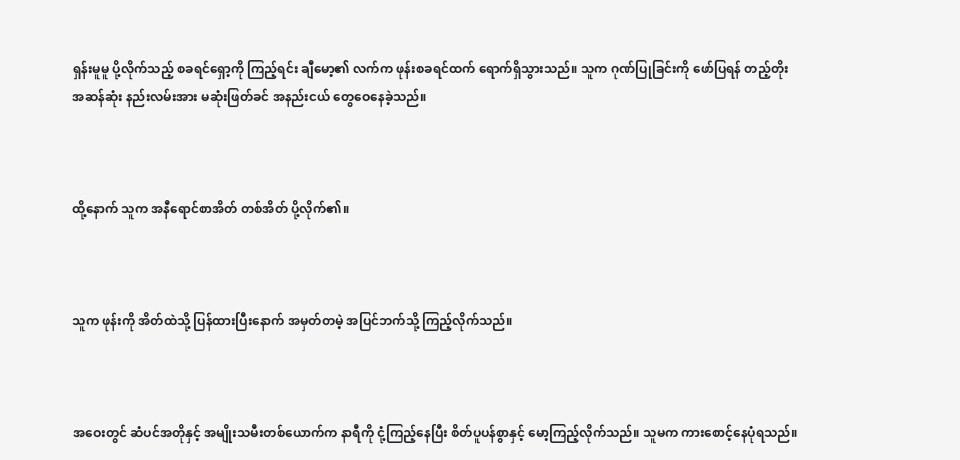ရှန်းမူမူ ပို့လိုက်သည့် စခရင်ရှော့ကို ကြည့်ရင်း ချီမော့၏ လက်က ဖုန်းစခရင်ထက် ရောက်ရှိသွားသည်။ သူက ဂုဏ်ပြုခြင်းကို ဖော်ပြရန် တည့်တိုးအဆန်ဆုံး နည်းလမ်းအား မဆုံးဖြတ်ခင် အနည်းငယ် တွေဝေနေခဲ့သည်။



ထို့နောက် သူက အနီရောင်စာအိတ် တစ်အိတ် ပို့လိုက်၏။



သူက ဖုန်းကို အိတ်ထဲသို့ ပြန်ထားပြီးနောက် အမှတ်တမဲ့ အပြင်ဘက်သို့ ကြည့်လိုက်သည်။



အဝေးတွင် ဆံပင်အတိုနှင့် အမျိုးသမီးတစ်ယောက်က နာရီကို ငုံ့ကြည့်နေပြီး စိတ်ပူပန်စွာနှင့် မော့ကြည့်လိုက်သည်။ သူမက ကားစောင့်နေပုံရသည်။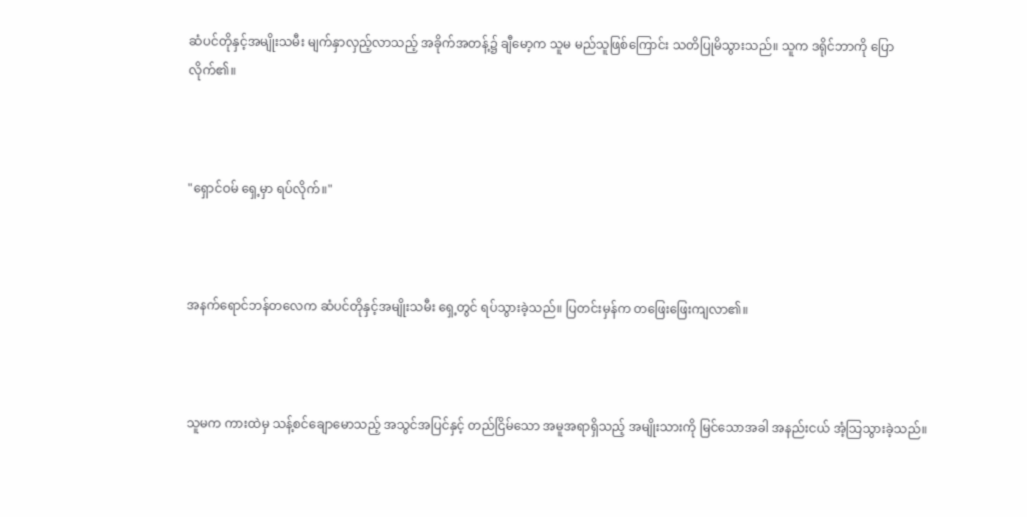ဆံပင်တိုနှင့်အမျိုးသမီး မျက်နှာလှည့်လာသည့် အခိုက်အတန့်၌ ချီမော့က သူမ မည်သူဖြစ်ကြောင်း သတိပြုမိသွားသည်။ သူက ဒရိုင်ဘာကို ပြောလိုက်၏။



"ရှောင်ဝမ် ရှေ့မှာ ရပ်လိုက်။"



အနက်ရောင်ဘန်တလေက ဆံပင်တိုနှင့်အမျိုးသမီး ရှေ့တွင် ရပ်သွားခဲ့သည်။ ပြတင်းမှန်က တဖြေးဖြေးကျလာ၏။



သူမက ကားထဲမှ သန့်စင်ချောမောသည့် အသွင်အပြင်နှင့် တည်ငြိမ်သော အမူအရာရှိသည့် အမျိုးသားကို မြင်သောအခါ အနည်းငယ် အံ့သြသွားခဲ့သည်။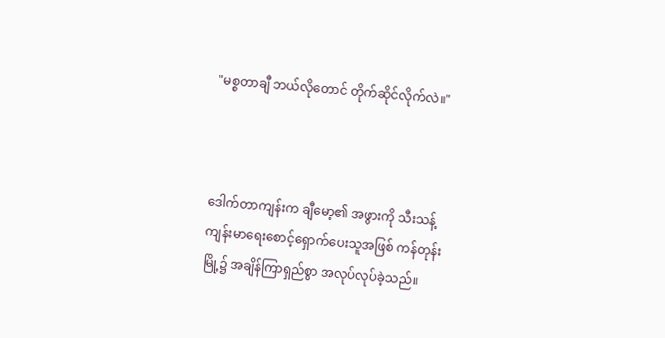"မစ္စတာချီ ဘယ်လိုတောင် တိုက်ဆိုင်လိုက်လဲ။"



ဒေါက်တာကျန်းက ချီမော့၏ အဖွားကို သီးသန့် ကျန်းမာရေးစောင့်ရှောက်ပေးသူအဖြစ် ကန်တုန်းမြို့၌ အချိန်ကြာရှည်စွာ အလုပ်လုပ်ခဲ့သည်။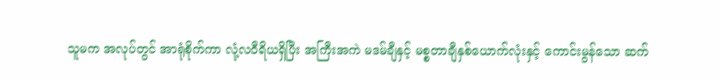သူမက အလုပ်တွင် အာရုံစိုက်ကာ လုံ့လဝီရိယရှိပြီး အကြီးအကဲ မဒမ်ချီနှင့် မစ္စတာချီနှစ်ယောက်လုံးနှင့် ကောင်းမွန်သော ဆက်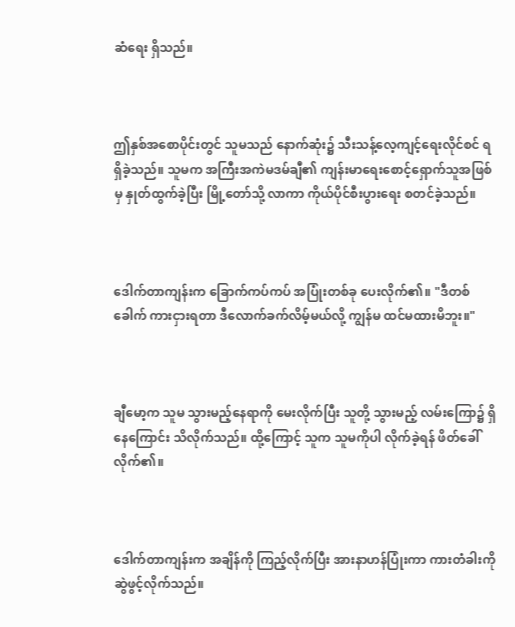ဆံရေး ရှိသည်။



ဤနှစ်အစောပိုင်းတွင် သူမသည် နောက်ဆုံး၌ သီးသန့်လေ့ကျင့်ရေးလိုင်စင် ရရှိခဲ့သည်။ သူမက အကြီးအကဲမဒမ်ချီ၏ ကျန်းမာရေးစောင့်ရှောက်သူအဖြစ်မှ နှုတ်ထွက်ခဲ့ပြီး မြို့တော်သို့ လာကာ ကိုယ်ပိုင်စီးပွားရေး စတင်ခဲ့သည်။



ဒေါက်တာကျန်းက ခြောက်ကပ်ကပ် အပြုံးတစ်ခု ပေးလိုက်၏။ "ဒီတစ်ခေါက် ကားငှားရတာ ဒီလောက်ခက်လိမ့်မယ်လို့ ကျွန်မ ထင်မထားမိဘူး။"



ချီမော့က သူမ သွားမည့်နေရာကို မေးလိုက်ပြီး သူတို့ သွားမည့် လမ်းကြော၌ ရှိနေကြောင်း သိလိုက်သည်။ ထို့ကြောင့် သူက သူမကိုပါ လိုက်ခဲ့ရန် ဖိတ်ခေါ်လိုက်၏။



ဒေါက်တာကျန်းက အချိန်ကို ကြည့်လိုက်ပြီး အားနာဟန်ပြုံးကာ ကားတံခါးကို ဆွဲဖွင့်လိုက်သည်။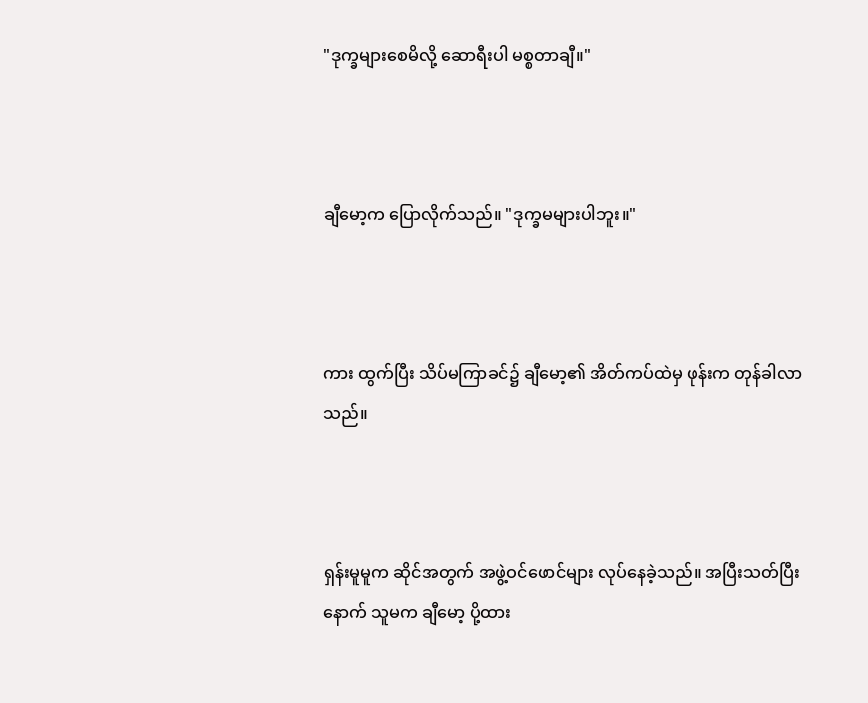"ဒုက္ခများစေမိလို့ ဆောရီးပါ မစ္စတာချီ။"



ချီမော့က ပြောလိုက်သည်။ "ဒုက္ခမများပါဘူး။"



ကား ထွက်ပြီး သိပ်မကြာခင်၌ ချီမော့၏ အိတ်ကပ်ထဲမှ ဖုန်းက တုန်ခါလာသည်။



ရှန်းမူမူက ဆိုင်အတွက် အဖွဲ့ဝင်ဖောင်များ လုပ်နေခဲ့သည်။ အပြီးသတ်ပြီးနောက် သူမက ချီမော့ ပို့ထား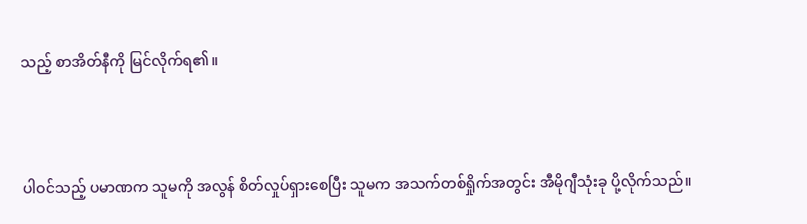သည့် စာအိတ်နီကို မြင်လိုက်ရ၏။



ပါဝင်သည့် ပမာဏက သူမကို အလွန် စိတ်လှုပ်ရှားစေပြီး သူမက အသက်တစ်ရှိုက်အတွင်း အီမိုဂျီသုံးခု ပို့လိုက်သည်။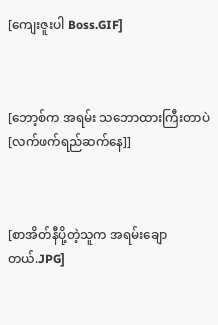[ကျေးဇူးပါ Boss.GIF]



[ဘော့စ်က အရမ်း သဘောထားကြီးတာပဲ [လက်ဖက်ရည်ဆက်နေ]]



[စာအိတ်နီပို့တဲ့သူက အရမ်းချောတယ်.JPG]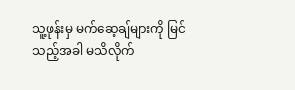သူ့ဖုန်းမှ မက်ဆေ့ချ်များကို မြင်သည့်အခါ မသိလိုက်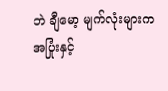ဘဲ ချီမော့ မျက်လုံးများက အပြုံးနှင့်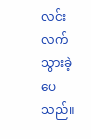လင်းလက်သွားခဲ့ပေသည်။